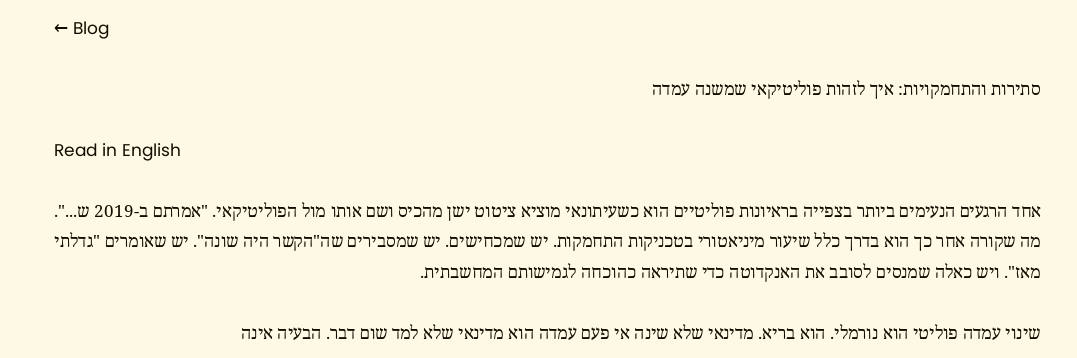← Blog

סתירות והתחמקויות: איך לזהות פוליטיקאי שמשנה עמדה

Read in English

אחד הרגעים הנעימים ביותר בצפייה בראיונות פוליטיים הוא כשעיתונאי מוציא ציטוט ישן מהכיס ושם אותו מול הפוליטיקאי. "אמרתם ב-2019 ש...". מה שקורה אחר כך הוא בדרך כלל שיעור מיניאטורי בטכניקות התחמקות. יש שמכחישים. יש שמסבירים שה"הקשר היה שונה". יש שאומרים "גדלתי מאז". ויש כאלה שמנסים לסובב את האנקדוטה כדי שתיראה כהוכחה לגמישותם המחשבתית.

שינוי עמדה פוליטי הוא נורמלי. הוא בריא. מדינאי שלא שינה אי פעם עמדה הוא מדינאי שלא למד שום דבר. הבעיה אינה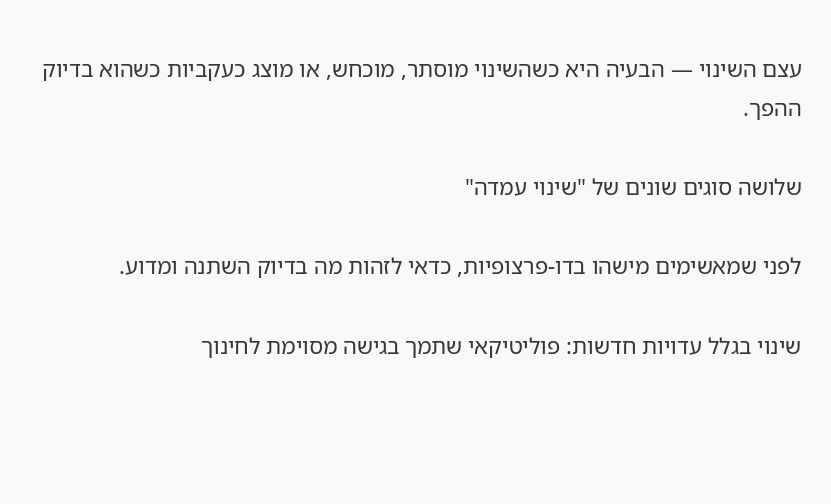עצם השינוי — הבעיה היא כשהשינוי מוסתר, מוכחש, או מוצג כעקביות כשהוא בדיוק ההפך.

שלושה סוגים שונים של "שינוי עמדה"

לפני שמאשימים מישהו בדו-פרצופיות, כדאי לזהות מה בדיוק השתנה ומדוע.

שינוי בגלל עדויות חדשות: פוליטיקאי שתמך בגישה מסוימת לחינוך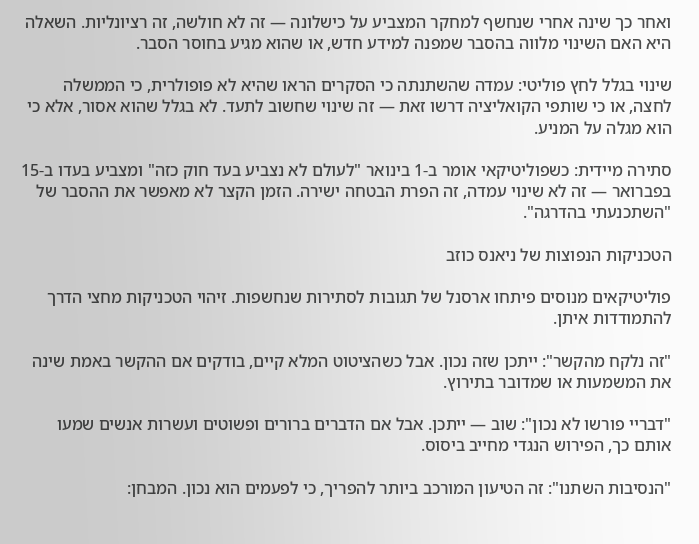ואחר כך שינה אחרי שנחשף למחקר המצביע על כישלונה — זה לא חולשה, זה רציונליות. השאלה היא האם השינוי מלווה בהסבר שמפנה למידע חדש, או שהוא מגיע בחוסר הסבר.

שינוי בגלל לחץ פוליטי: עמדה שהשתנתה כי הסקרים הראו שהיא לא פופולרית, כי הממשלה לחצה, או כי שותפי הקואליציה דרשו זאת — זה שינוי שחשוב לתעד. לא בגלל שהוא אסור, אלא כי הוא מגלה על המניע.

סתירה מיידית: כשפוליטיקאי אומר ב-1 בינואר "לעולם לא נצביע בעד חוק כזה" ומצביע בעדו ב-15 בפברואר — זה לא שינוי עמדה, זה הפרת הבטחה ישירה. הזמן הקצר לא מאפשר את ההסבר של "השתכנעתי בהדרגה".

הטכניקות הנפוצות של ניאנס כוזב

פוליטיקאים מנוסים פיתחו ארסנל של תגובות לסתירות שנחשפות. זיהוי הטכניקות מחצי הדרך להתמודדות איתן.

"זה נלקח מהקשר": ייתכן שזה נכון. אבל כשהציטוט המלא קיים, בודקים אם ההקשר באמת שינה את המשמעות או שמדובר בתירוץ.

"דבריי פורשו לא נכון": שוב — ייתכן. אבל אם הדברים ברורים ופשוטים ועשרות אנשים שמעו אותם כך, הפירוש הנגדי מחייב ביסוס.

"הנסיבות השתנו": זה הטיעון המורכב ביותר להפריך, כי לפעמים הוא נכון. המבחן: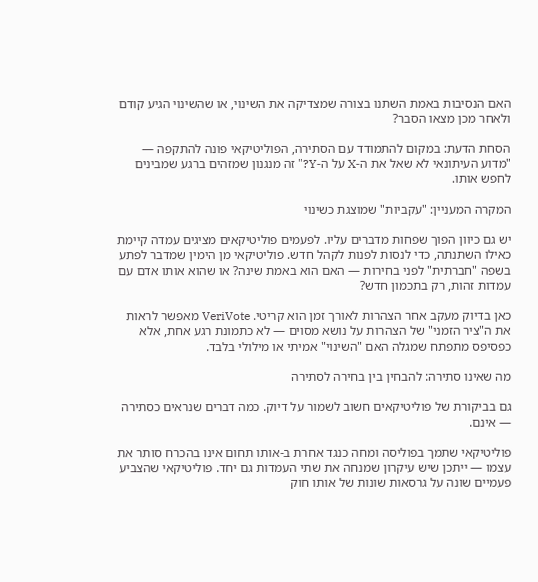האם הנסיבות באמת השתנו בצורה שמצדיקה את השינוי, או שהשינוי הגיע קודם ולאחר מכן מצאו הסבר?

הסחת הדעת: במקום להתמודד עם הסתירה, הפוליטיקאי פונה להתקפה — "מדוע העיתונאי לא שאל את ה-X על ה-Y?" זה מנגנון שמזהים ברגע שמבינים לחפש אותו.

המקרה המעניין: "עקביות" שמוצגת כשינוי

יש גם כיוון הפוך שפחות מדברים עליו. לפעמים פוליטיקאים מציגים עמדה קיימת כאילו השתנתה, כדי לנסות לפנות לקהל חדש. פוליטיקאי מן הימין שמדבר לפתע בשפה "חברתית" לפני בחירות — האם הוא באמת שינה? או שהוא אותו אדם עם עמדות זהות, רק בתכמון חדש?

כאן בדיוק מעקב אחר הצהרות לאורך זמן הוא קריטי. VeriVote מאפשר לראות את ה"ציר הזמני" של הצהרות על נושא מסוים — לא כתמונת רגע אחת, אלא כפסיפס מתפתח שמגלה האם "השינוי" אמיתי או מילולי בלבד.

מה שאינו סתירה: להבחין בין בחירה לסתירה

גם בביקורת של פוליטיקאים חשוב לשמור על דיוק. כמה דברים שנראים כסתירה — אינם.

פוליטיקאי שתמך בפוליסה ומחה כנגד אחרת ב-אותו תחום אינו בהכרח סותר את עצמו — ייתכן שיש עיקרון שמנחה את שתי העמדות גם יחד. פוליטיקאי שהצביע פעמיים שונה על גרסאות שונות של אותו חוק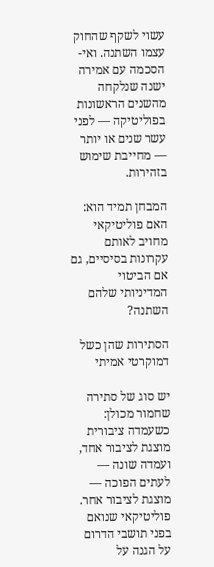עשוי לשקף שהחוק עצמו השתנה. ואי-הסכמה עם אמירה ישנה שנלקחה מהשנים הראשונות בפוליטיקה — לפני עשר שנים או יותר — מחייבת שימוש בזהירות.

המבחן תמיד הוא: האם פוליטיקאי מחויב לאותם עקרונות בסיסיים, גם אם הביטוי המדיניותי שלהם השתנה?

הסתירות שהן כשל דמוקרטי אמיתי

יש סוג של סתירה שחמור מכולן: כשעמדה ציבורית מוצגת לציבור אחד, ועמדה שונה — לעתים הפוכה — מוצגת לציבור אחר. פוליטיקאי שנואם בפני תושבי הדרום על הגנה על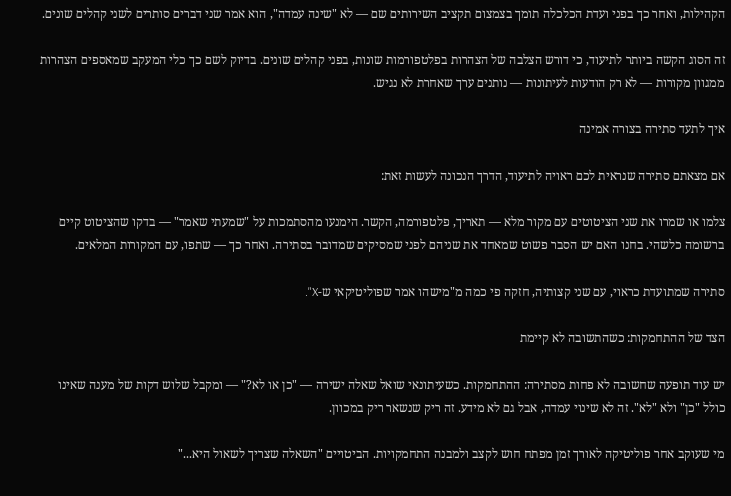הקהילות, ואחר כך בפני ועדת הכלכלה תומך בצמצום תקציב השירותים שם — לא "שינה עמדה", הוא אמר שני דברים סותרים לשני קהלים שונים.

זה הסוג הקשה ביותר לתיעוד, כי דורש הצלבה של הצהרות בפלטפורמות שונות, בפני קהלים שונים. בדיוק לשם כך כלי המעקב שמאספים הצהרות ממגוון מקורות — לא רק הודעות לעיתונות — נותנים ערך שאחרת לא נגיש.

איך לתעד סתירה בצורה אמינה

אם מצאתם סתירה שנראית לכם ראויה לתיעוד, הדרך הנכונה לעשות זאת:

צלמו או שמרו את שני הציטוטים עם מקור מלא — תאריך, פלטפורמה, הקשר. הימנעו מהסתמכות על "שמעתי שאמר" — בדקו שהציטוט קיים ברשומה כלשהי. בחנו האם יש הסבר פשוט שמאחד את שניהם לפני שמסיקים שמדובר בסתירה. ואחר כך — שתפו, עם המקורות המלאים.

סתירה שמתועדת כראוי, עם שני קצותיה, חזקה פי כמה מ"מישהו אמר שפוליטיקאי ש-X".

הצד של ההתחמקות: כשהתשובה לא קיימת

יש עוד תופעה שחשובה לא פחות מסתירה: ההתחמקות. כשעיתונאי שואל שאלה ישירה — "כן או לא?" — ומקבל שלוש דקות של מענה שאינו כולל "כן" ולא "לא". זה לא שינוי עמדה, אבל גם לא מידע. זה ריק שנשאר ריק במכוון.

מי שעוקב אחר פוליטיקה לאורך זמן מפתח חוש לקצב ולמבנה התחמקויות. הביטויים "השאלה שצריך לשאול היא..."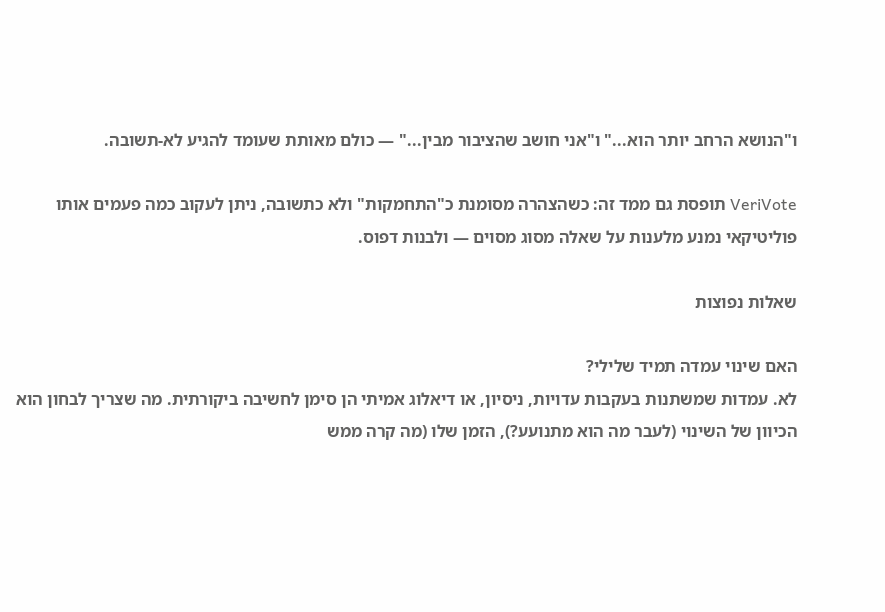ו"הנושא הרחב יותר הוא..." ו"אני חושב שהציבור מבין..." — כולם מאותת שעומד להגיע לא-תשובה.

VeriVote תופסת גם ממד זה: כשהצהרה מסומנת כ"התחמקות" ולא כתשובה, ניתן לעקוב כמה פעמים אותו פוליטיקאי נמנע מלענות על שאלה מסוג מסוים — ולבנות דפוס.

שאלות נפוצות

האם שינוי עמדה תמיד שלילי?
לא. עמדות שמשתנות בעקבות עדויות, ניסיון, או דיאלוג אמיתי הן סימן לחשיבה ביקורתית. מה שצריך לבחון הוא הכיוון של השינוי (לעבר מה הוא מתנועע?), הזמן שלו (מה קרה ממש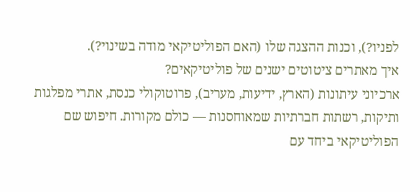לפניו?), וכנות ההצגה שלו (האם הפוליטיקאי מודה בשינוי?).
איך מאתרים ציטוטים ישנים של פוליטיקאים?
ארכיוני עיתונות (הארץ, ידיעות, מעריב), פרוטוקולי כנסת, אתרי מפלגות ותיקות, רשתות חברתיות שמאוחסנות — כולם מקורות. חיפוש שם הפוליטיקאי ביחד עם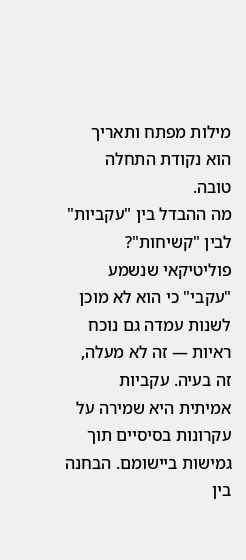מילות מפתח ותאריך הוא נקודת התחלה טובה.
מה ההבדל בין "עקביות" לבין "קשיחות"?
פוליטיקאי שנשמע "עקבי" כי הוא לא מוכן לשנות עמדה גם נוכח ראיות — זה לא מעלה, זה בעיה. עקביות אמיתית היא שמירה על עקרונות בסיסיים תוך גמישות ביישומם. הבחנה בין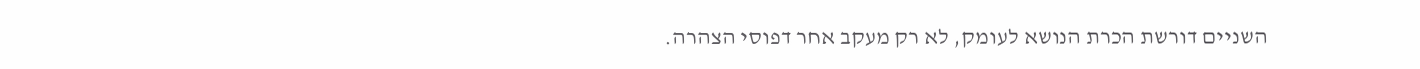השניים דורשת הכרת הנושא לעומק, לא רק מעקב אחר דפוסי הצהרה.